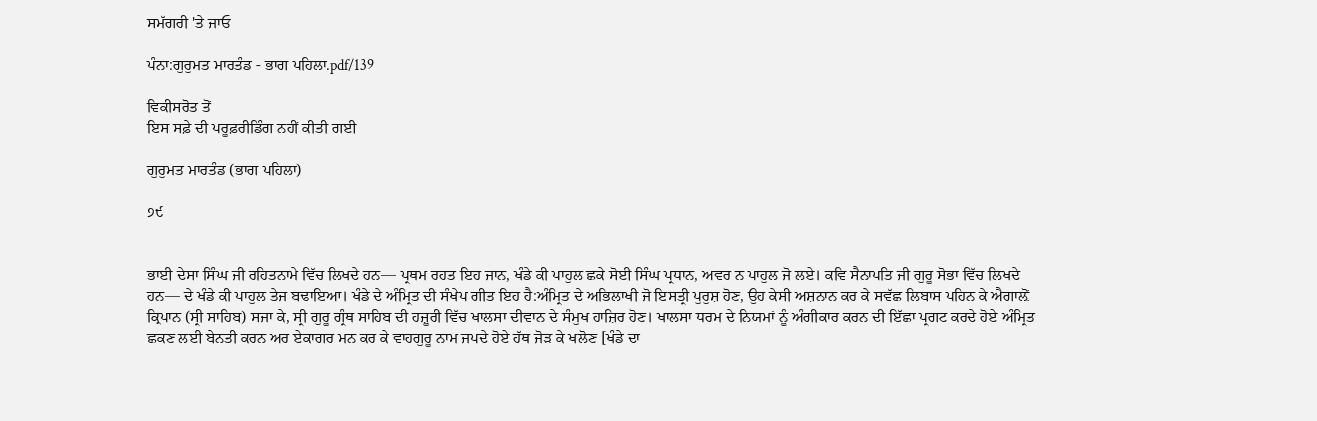ਸਮੱਗਰੀ 'ਤੇ ਜਾਓ

ਪੰਨਾ:ਗੁਰੁਮਤ ਮਾਰਤੰਡ - ਭਾਗ ਪਹਿਲਾ.pdf/139

ਵਿਕੀਸਰੋਤ ਤੋਂ
ਇਸ ਸਫ਼ੇ ਦੀ ਪਰੂਫ਼ਰੀਡਿੰਗ ਨਹੀਂ ਕੀਤੀ ਗਈ

ਗੁਰੁਮਤ ਮਾਰਤੰਡ (ਭਾਗ ਪਹਿਲਾ)

੭੯


ਭਾਈ ਦੇਸਾ ਸਿੰਘ ਜੀ ਰਹਿਤਨਾਮੇ ਵਿੱਚ ਲਿਖਦੇ ਹਨ— ਪ੍ਰਥਮ ਰਹਤ ਇਹ ਜਾਨ, ਖੰਡੇ ਕੀ ਪਾਹੁਲ ਛਕੇ ਸੋਈ ਸਿੰਘ ਪ੍ਰਧਾਨ, ਅਵਰ ਨ ਪਾਹੁਲ ਜੋ ਲਏ। ਕਵਿ ਸੈਨਾਪਤਿ ਜੀ ਗੁਰੂ ਸੋਭਾ ਵਿੱਚ ਲਿਖਦੇ ਹਨ— ਦੇ ਖੰਡੇ ਕੀ ਪਾਹੁਲ ਤੇਜ ਬਢਾਇਆ। ਖੰਡੇ ਦੇ ਅੰਮ੍ਰਿਤ ਦੀ ਸੰਖੇਪ ਗੀਤ ਇਹ ਹੈ:ਅੰਮ੍ਰਿਤ ਦੇ ਅਭਿਲਾਖੀ ਜੋ ਇਸਤ੍ਰੀ ਪੁਰੁਸ਼ ਹੋਣ, ਉਹ ਕੇਸੀ ਅਸ਼ਨਾਨ ਕਰ ਕੇ ਸਵੱਛ ਲਿਬਾਸ ਪਹਿਨ ਕੇ ਐਗਾਲ਼ੋਂ ਕ੍ਰਿਪਾਨ (ਸ੍ਰੀ ਸਾਹਿਬ) ਸਜਾ ਕੇ, ਸ੍ਰੀ ਗੁਰੂ ਗ੍ਰੰਥ ਸਾਹਿਬ ਦੀ ਹਜ਼ੂਰੀ ਵਿੱਚ ਖਾਲਸਾ ਦੀਵਾਨ ਦੇ ਸੰਮੁਖ ਹਾਜ਼ਿਰ ਹੋਣ। ਖਾਲਸਾ ਧਰਮ ਦੇ ਨਿਯਮਾਂ ਨੂੰ ਅੰਗੀਕਾਰ ਕਰਨ ਦੀ ਇੱਛਾ ਪ੍ਰਗਟ ਕਰਦੇ ਹੋਏ ਅੰਮ੍ਰਿਤ ਛਕਣ ਲਈ ਬੇਨਤੀ ਕਰਨ ਅਰ ਏਕਾਗਰ ਮਨ ਕਰ ਕੇ ਵਾਹਗੁਰੂ ਨਾਮ ਜਪਦੇ ਹੋਏ ਹੱਥ ਜੋੜ ਕੇ ਖਲੋਣ [ਖੰਡੇ ਦਾ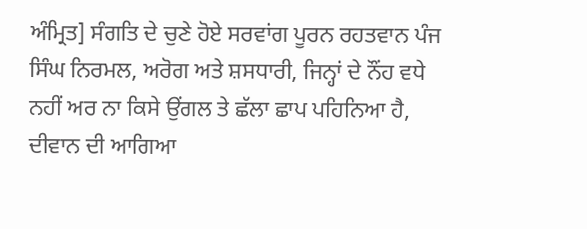ਅੰਮ੍ਰਿਤ] ਸੰਗਤਿ ਦੇ ਚੁਣੇ ਹੋਏ ਸਰਵਾਂਗ ਪੂਰਨ ਰਹਤਵਾਨ ਪੰਜ ਸਿੰਘ ਨਿਰਮਲ, ਅਰੋਗ ਅਤੇ ਸ਼ਸਧਾਰੀ, ਜਿਨ੍ਹਾਂ ਦੇ ਨੌਂਹ ਵਧੇ ਨਹੀਂ ਅਰ ਨਾ ਕਿਸੇ ਉਂਗਲ ਤੇ ਛੱਲਾ ਛਾਪ ਪਹਿਨਿਆ ਹੈ, ਦੀਵਾਨ ਦੀ ਆਗਿਆ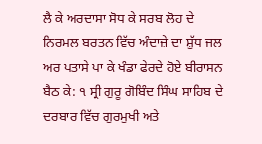ਲੈ ਕੇ ਅਰਦਾਸਾ ਸੋਧ ਕੇ ਸਰਬ ਲੋਹ ਦੇ ਨਿਰਮਲ ਬਰਤਨ ਵਿੱਚ ਅੰਦਾਜ਼ੇ ਦਾ ਸ਼ੁੱਧ ਜਲ ਅਰ ਪਤਾਸੇ ਪਾ ਕੇ ਖੰਡਾ ਫੇਰਦੇ ਹੋਏ ਬੀਰਾਸਨ ਬੈਠ ਕੇ: ੧ ਸ੍ਰੀ ਗੁਰੂ ਗੋਬਿੰਦ ਸਿੰਘ ਸਾਹਿਬ ਦੇ ਦਰਬਾਰ ਵਿੱਚ ਗੁਰਮੁਖੀ ਅਤੇ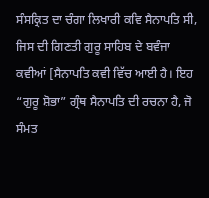ਸੰਸਕ੍ਰਿਤ ਦਾ ਚੰਗਾ ਲਿਖਾਰੀ ਕਵਿ ਸੈਨਾਪਤਿ ਸੀ, ਜਿਸ ਦੀ ਗਿਣਤੀ ਗੁਰੂ ਸਾਹਿਬ ਦੇ ਬਵੰਜਾ ਕਵੀਆਂ [ਸੈਨਾਪਤਿ ਕਵੀ ਵਿੱਚ ਆਈ ਹੈ। ਇਹ “ਗੁਰੂ ਸ਼ੋਭਾ” ਗ੍ਰੰਥ ਸੈਨਾਪਤਿ ਦੀ ਰਚਨਾ ਹੈ, ਜੋ ਸੰਮਤ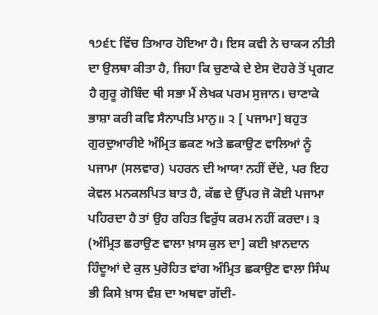੧੭੬੮ ਵਿੱਚ ਤਿਆਰ ਹੋਇਆ ਹੈ। ਇਸ ਕਵੀ ਨੇ ਚਾਕ੍ਯ ਨੀਤੀ ਦਾ ਉਲਥਾ ਕੀਤਾ ਹੈ, ਜਿਹਾ ਕਿ ਚੁਣਾਕੇ ਦੇ ਏਸ ਦੋਹਰੇ ਤੋਂ ਪ੍ਰਗਟ ਹੈ ਗੁਰੂ ਗੋਬਿੰਦ ਥੀ ਸਭਾ ਮੈਂ ਲੇਖਕ ਪਰਮ ਸੁਜਾਨ। ਚਾਣਾਕੇ ਭਾਸ਼ਾ ਕਰੀ ਕਵਿ ਸੈਨਾਪਤਿ ਮਾਨੁ॥ ੨ [ ਪਜਾਮਾ] ਬਹੁਤ ਗੁਰਦੁਆਰੀਏ ਅੰਮ੍ਰਿਤ ਛਕਣ ਅਤੇ ਛਕਾਉਣ ਵਾਲਿਆਂ ਨੂੰ ਪਜਾਮਾ (ਸਲਵਾਰ) ਪਹਰਨ ਦੀ ਆਯਾ ਨਹੀਂ ਦੇਂਦੇ, ਪਰ ਇਹ ਕੇਵਲ ਮਨਕਲਪਿਤ ਬਾਤ ਹੈ, ਕੱਛ ਦੇ ਉੱਪਰ ਜੋ ਕੋਈ ਪਜਾਮਾ ਪਹਿਰਦਾ ਹੈ ਤਾਂ ਉਹ ਰਹਿਤ ਵਿਰੁੱਧ ਕਰਮ ਨਹੀਂ ਕਰਦਾ। ੩ (ਅੰਮ੍ਰਿਤ ਛਰਾਉਣ ਵਾਲਾ ਖ਼ਾਸ ਕੁਲ ਦਾ] ਕਈ ਖ਼ਾਨਦਾਨ ਹਿੰਦੂਆਂ ਦੇ ਕੁਲ ਪੁਰੋਹਿਤ ਵਾਂਗ ਅੰਮ੍ਰਿਤ ਛਕਾਉਣ ਵਾਲਾ ਸਿੰਘ ਭੀ ਕਿਸੇ ਖ਼ਾਸ ਵੰਸ਼ ਦਾ ਅਥਵਾ ਗੱਦੀ-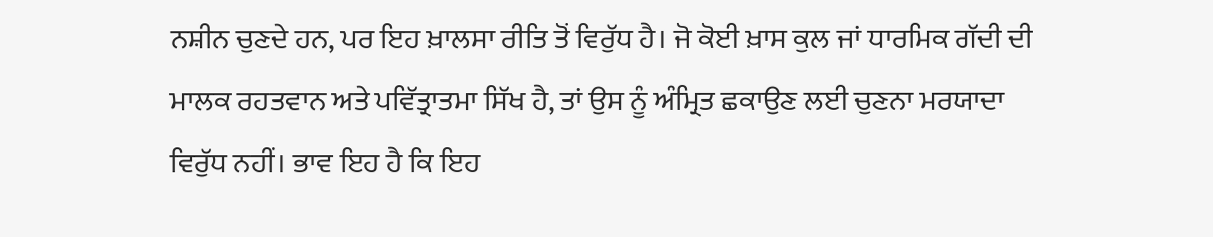ਨਸ਼ੀਨ ਚੁਣਦੇ ਹਨ, ਪਰ ਇਹ ਖ਼ਾਲਸਾ ਰੀਤਿ ਤੋਂ ਵਿਰੁੱਧ ਹੈ। ਜੋ ਕੋਈ ਖ਼ਾਸ ਕੁਲ ਜਾਂ ਧਾਰਮਿਕ ਗੱਦੀ ਦੀ ਮਾਲਕ ਰਹਤਵਾਨ ਅਤੇ ਪਵਿੱਤ੍ਰਾਤਮਾ ਸਿੱਖ ਹੈ, ਤਾਂ ਉਸ ਨੂੰ ਅੰਮ੍ਰਿਤ ਛਕਾਉਣ ਲਈ ਚੁਣਨਾ ਮਰਯਾਦਾ ਵਿਰੁੱਧ ਨਹੀਂ। ਭਾਵ ਇਹ ਹੈ ਕਿ ਇਹ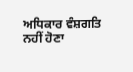ਅਧਿਕਾਰ ਵੰਸ਼ਗਤਿ ਨਹੀਂ ਹੋਣਾ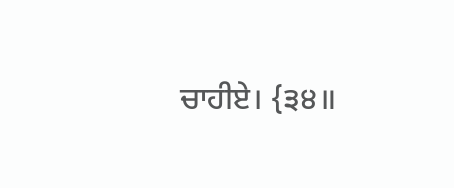ਚਾਹੀਏ। {੩੪॥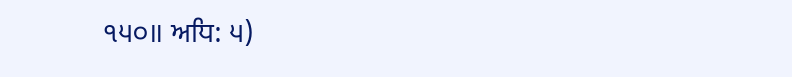੧੫੦॥ ਅਧਿ: ੫)